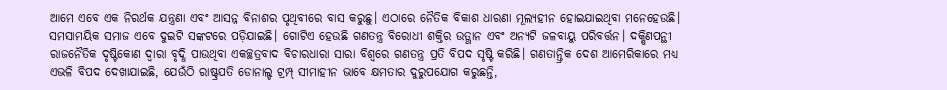ଆମେ ଏବେ ଏକ ନିରର୍ଥକ ଯନ୍ତ୍ରଣା ଏବଂ ଆସନ୍ନ ବିନାଶର ପୃଥିବୀରେ ବାସ କରୁଛୁ। ଏଠାରେ ନୈତିକ ବିକାଶ ଧାରଣା ମୂଲ୍ୟହୀନ ହୋଇଯାଇଥିବା ମନେହେଉଛି। ସମସାମୟିକ ସମାଜ ଏବେ ଦୁଇଟି ସଙ୍କଟରେ ପଡ଼ିଯାଇଛି। ଗୋଟିଏ ହେଉଛି ଗଣତନ୍ତ୍ର ବିରୋଧୀ ଶକ୍ତିର ଉତ୍ଥାନ ଏବଂ ଅନ୍ୟଟି ଜଳବାୟୁ ପରିବର୍ତ୍ତନ। ଦକ୍ଷିଣପନ୍ଥୀ ରାଜନୈତିକ ଦୃଷ୍ଟିକୋଣ ଦ୍ୱାରା ବୃଦ୍ଧି ପାଉଥିବା ଏକଚ୍ଛତ୍ରବାଦ ବିଚାରଧାରା ସାରା ବିଶ୍ୱରେ ଗଣତନ୍ତ୍ର ପ୍ରତି ବିପଦ ସୃଷ୍ଟି କରିଛି। ଗଣତାନ୍ତ୍ରିକ ଦେଶ ଆମେରିକାରେ ମଧ୍ୟ ଏଭଳି ବିପଦ ଦେଖାଯାଇଛି, ଯେଉଁଠି ରାଷ୍ଟ୍ରପତି ଡୋନାଲ୍ଡ ଟ୍ରମ୍ପ୍ ସୀମାହୀନ ଭାବେ କ୍ଷମତାର ଦୁରୁପଯୋଗ କରୁଛନ୍ତି,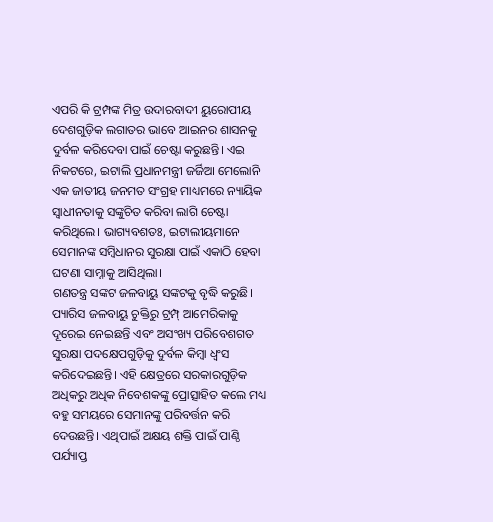ଏପରି କି ଟ୍ରମ୍ପଙ୍କ ମିତ୍ର ଉଦାରବାଦୀ ୟୁରୋପୀୟ ଦେଶଗୁଡ଼ିକ ଲଗାତର ଭାବେ ଆଇନର ଶାସନକୁ ଦୁର୍ବଳ କରିଦେବା ପାଇଁ ଚେଷ୍ଟା କରୁଛନ୍ତି। ଏଇ ନିକଟରେ, ଇଟାଲି ପ୍ରଧାନମନ୍ତ୍ରୀ ଜର୍ଜିଆ ମେଲୋନି ଏକ ଜାତୀୟ ଜନମତ ସଂଗ୍ରହ ମାଧ୍ୟମରେ ନ୍ୟାୟିକ ସ୍ବାଧୀନତାକୁ ସଙ୍କୁଚିତ କରିବା ଲାଗି ଚେଷ୍ଟା କରିଥିଲେ। ଭାଗ୍ୟବଶତଃ, ଇଟାଲୀୟମାନେ ସେମାନଙ୍କ ସମ୍ବିଧାନର ସୁରକ୍ଷା ପାଇଁ ଏକାଠି ହେବା ଘଟଣା ସାମ୍ନାକୁ ଆସିଥିଲା।
ଗଣତନ୍ତ୍ର ସଙ୍କଟ ଜଳବାୟୁ ସଙ୍କଟକୁ ବୃଦ୍ଧି କରୁଛି। ପ୍ୟାରିସ ଜଳବାୟୁ ଚୁକ୍ତିରୁ ଟ୍ରମ୍ପ୍ ଆମେରିକାକୁ ଦୂରେଇ ନେଇଛନ୍ତି ଏବଂ ଅସଂଖ୍ୟ ପରିବେଶଗତ ସୁରକ୍ଷା ପଦକ୍ଷେପଗୁଡ଼ିକୁ ଦୁର୍ବଳ କିମ୍ବା ଧ୍ୱଂସ କରିଦେଇଛନ୍ତି। ଏହି କ୍ଷେତ୍ରରେ ସରକାରଗୁଡ଼ିକ ଅଧିକରୁ ଅଧିକ ନିବେଶକଙ୍କୁ ପ୍ରୋତ୍ସାହିତ କଲେ ମଧ୍ୟ ବହୁ ସମୟରେ ସେମାନଙ୍କୁ ପରିବର୍ତ୍ତନ କରି ଦେଉଛନ୍ତି। ଏଥିପାଇଁ ଅକ୍ଷୟ ଶକ୍ତି ପାଇଁ ପାଣ୍ଠି ପର୍ଯ୍ୟାପ୍ତ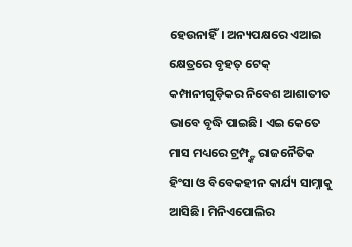ହେଉନାହିଁ। ଅନ୍ୟପକ୍ଷରେ ଏଆଇ କ୍ଷେତ୍ରରେ ବୃହତ୍ ଟେକ୍ କମ୍ପାନୀଗୁଡ଼ିକର ନିବେଶ ଆଶାତୀତ ଭାବେ ବୃଦ୍ଧି ପାଇଛି। ଏଇ କେତେ ମାସ ମଧ୍ୟରେ ଟ୍ରମ୍ପ୍ଙ୍କ ରାଜନୈତିକ ହିଂସା ଓ ବିବେକହୀନ କାର୍ଯ୍ୟ ସାମ୍ନାକୁ ଆସିଛି। ମିନିଏପୋଲିର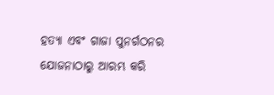ହତ୍ୟା ଏବଂ ଗାଜା ପୁନର୍ଗଠନର ଯୋଜନାଠାରୁ ଆରମ୍ଭ କରି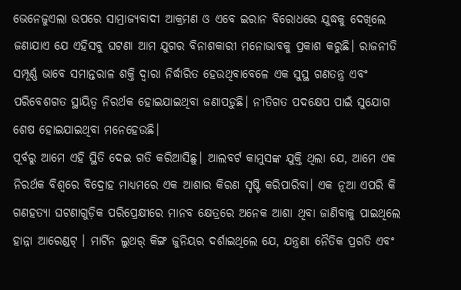ଭେନେଜୁଏଲା ଉପରେ ସାମ୍ରାଜ୍ୟବାଦୀ ଆକ୍ରମଣ ଓ ଏବେ ଇରାନ ବିରୋଧରେ ଯୁଦ୍ଧକୁ ଦେଖିଲେ ଜଣାଯାଏ ଯେ ଏହିସବୁ ଘଟଣା ଆମ ଯୁଗର ବିନାଶକାରୀ ମନୋଭାବକୁ ପ୍ରକାଶ କରୁଛି। ରାଜନୀତି ସମ୍ପୂର୍ଣ୍ଣ ଭାବେ ସମାନ୍ତରାଳ ଶକ୍ତି ଦ୍ୱାରା ନିର୍ଦ୍ଧାରିତ ହେଉଥିବାବେଳେ ଏକ ସୁସ୍ଥ ଗଣତନ୍ତ୍ର ଏବଂ ପରିବେଶଗତ ସ୍ଥାୟିତ୍ୱ ନିରର୍ଥକ ହୋଇଯାଇଥିବା ଜଣାପଡ଼ୁଛି। ନୀତିଗତ ପଦକ୍ଷେପ ପାଇଁ ସୁଯୋଗ ଶେଷ ହୋଇଯାଇଥିବା ମନେହେଉଛି।
ପୂର୍ବରୁ ଆମେ ଏହି ସ୍ଥିତି ଦେଇ ଗତି କରିଆସିଛୁ। ଆଲବର୍ଟ କାମୁସଙ୍କ ଯୁକ୍ତି ଥିଲା ଯେ, ଆମେ ଏକ ନିରର୍ଥକ ବିଶ୍ୱରେ ବିଦ୍ରୋହ ମାଧ୍ୟମରେ ଏକ ଆଶାର କିରଣ ସୃଷ୍ଟି କରିପାରିବା। ଏକ ନୂଆ ଏପରି କି ଗଣହତ୍ୟା ଘଟଣାଗୁଡ଼ିକ ପରିପ୍ରେକ୍ଷୀରେ ମାନବ କ୍ଷେତ୍ରରେ ଅନେକ ଆଶା ଥିବା ଜାଣିବାକୁ ପାଇଥିଲେ ହାନ୍ନା ଆରେଣ୍ଡଟ୍ । ମାର୍ଟିନ ଲୁଥର୍ କିଙ୍ଗ ଜୁନିୟର ଦର୍ଶାଇଥିଲେ ଯେ, ଯନ୍ତ୍ରଣା ନୈତିକ ପ୍ରଗତି ଏବଂ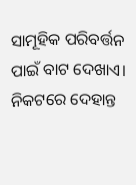ସାମୂହିକ ପରିବର୍ତ୍ତନ ପାଇଁ ବାଟ ଦେଖାଏ। ନିକଟରେ ଦେହାନ୍ତ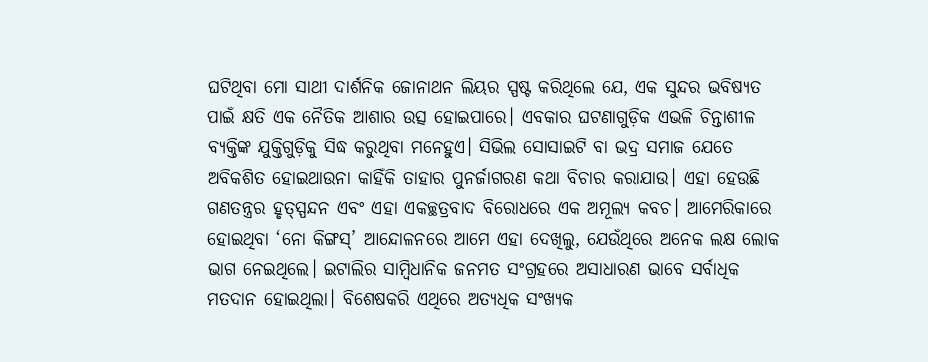ଘଟିଥିବା ମୋ ସାଥୀ ଦାର୍ଶନିକ ଜୋନାଥନ ଲିୟର ସ୍ପଷ୍ଟ କରିଥିଲେ ଯେ, ଏକ ସୁନ୍ଦର ଭବିଷ୍ୟତ ପାଇଁ କ୍ଷତି ଏକ ନୈତିକ ଆଶାର ଉତ୍ସ ହୋଇପାରେ। ଏବକାର ଘଟଣାଗୁଡ଼ିକ ଏଭଳି ଚିନ୍ତାଶୀଳ ବ୍ୟକ୍ତିଙ୍କ ଯୁକ୍ତିଗୁଡ଼ିକୁ ସିଦ୍ଧ କରୁଥିବା ମନେହୁଏ। ସିଭିଲ ସୋସାଇଟି ବା ଭଦ୍ର ସମାଜ ଯେତେ ଅବିକଶିତ ହୋଇଥାଉନା କାହିଁକି ତାହାର ପୁନର୍ଜାଗରଣ କଥା ବିଚାର କରାଯାଉ। ଏହା ହେଉଛି ଗଣତନ୍ତ୍ରର ହୃତ୍ସ୍ପନ୍ଦନ ଏବଂ ଏହା ଏକଚ୍ଛତ୍ରବାଦ ବିରୋଧରେ ଏକ ଅମୂଲ୍ୟ କବଚ। ଆମେରିକାରେ ହୋଇଥିବା ‘ନୋ କିଙ୍ଗସ୍’ ଆନ୍ଦୋଳନରେ ଆମେ ଏହା ଦେଖିଲୁ, ଯେଉଁଥିରେ ଅନେକ ଲକ୍ଷ ଲୋକ ଭାଗ ନେଇଥିଲେ। ଇଟାଲିର ସାମ୍ବିଧାନିକ ଜନମତ ସଂଗ୍ରହରେ ଅସାଧାରଣ ଭାବେ ସର୍ବାଧିକ ମତଦାନ ହୋଇଥିଲା। ବିଶେଷକରି ଏଥିରେ ଅତ୍ୟଧିକ ସଂଖ୍ୟକ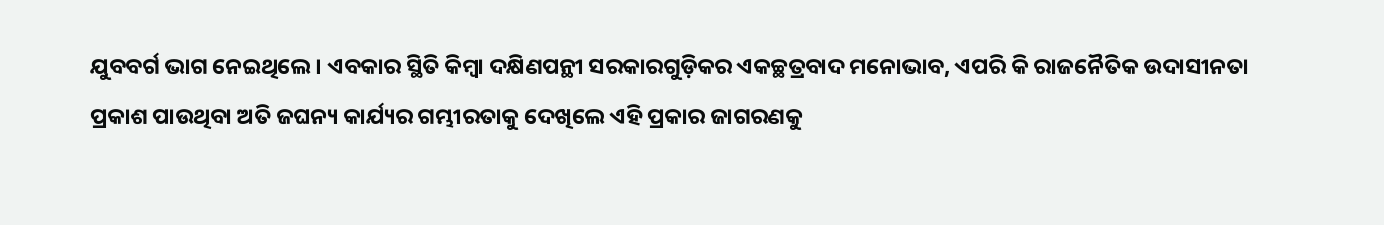ଯୁବବର୍ଗ ଭାଗ ନେଇଥିଲେ। ଏବକାର ସ୍ଥିତି କିମ୍ବା ଦକ୍ଷିଣପନ୍ଥୀ ସରକାରଗୁଡ଼ିକର ଏକଚ୍ଛତ୍ରବାଦ ମନୋଭାବ, ଏପରି କି ରାଜନୈତିକ ଉଦାସୀନତା ପ୍ରକାଶ ପାଉଥିବା ଅତି ଜଘନ୍ୟ କାର୍ଯ୍ୟର ଗମ୍ଭୀରତାକୁ ଦେଖିଲେ ଏହି ପ୍ରକାର ଜାଗରଣକୁ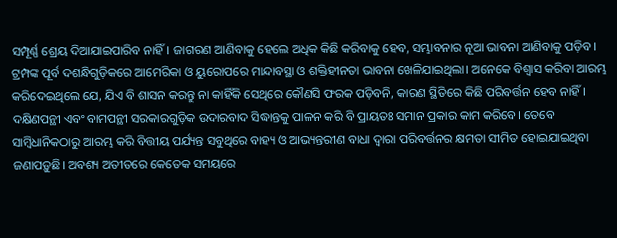ସମ୍ପୂର୍ଣ୍ଣ ଶ୍ରେୟ ଦିଆଯାଇପାରିବ ନାହିଁ। ଜାଗରଣ ଆଣିବାକୁ ହେଲେ ଅଧିକ କିଛି କରିବାକୁ ହେବ, ସମ୍ଭାବନାର ନୂଆ ଭାବନା ଆଣିବାକୁ ପଡ଼ିବ।
ଟ୍ରମ୍ପଙ୍କ ପୂର୍ବ ଦଶନ୍ଧିଗୁଡ଼ିକରେ ଆମେରିକା ଓ ୟୁରୋପରେ ମାନ୍ଦାବସ୍ଥା ଓ ଶକ୍ତିହୀନତା ଭାବନା ଖେଳିଯାଇଥିଲା। ଅନେକେ ବିଶ୍ୱାସ କରିବା ଆରମ୍ଭ କରିଦେଇଥିଲେ ଯେ, ଯିଏ ବି ଶାସନ କରନ୍ତୁ ନା କାହିଁକି ସେଥିରେ କୌଣସି ଫରକ ପଡ଼ିବନି, କାରଣ ସ୍ଥିତିରେ କିଛି ପରିବର୍ତ୍ତନ ହେବ ନାହିଁ। ଦକ୍ଷିଣପନ୍ଥୀ ଏବଂ ବାମପନ୍ଥୀ ସରକାରଗୁଡ଼ିକ ଉଦାରବାଦ ସିଦ୍ଧାନ୍ତକୁ ପାଳନ କରି ବି ପ୍ରାୟତଃ ସମାନ ପ୍ରକାର କାମ କରିବେ। ତେବେ ସାମ୍ବିଧାନିକଠାରୁ ଆରମ୍ଭ କରି ବିତ୍ତୀୟ ପର୍ଯ୍ୟନ୍ତ ସବୁଥିରେ ବାହ୍ୟ ଓ ଆଭ୍ୟନ୍ତରୀଣ ବାଧା ଦ୍ୱାରା ପରିବର୍ତ୍ତନର କ୍ଷମତା ସୀମିତ ହୋଇଯାଇଥିବା ଜଣାପଡ଼ୁଛି। ଅବଶ୍ୟ ଅତୀତରେ କେତେକ ସମୟରେ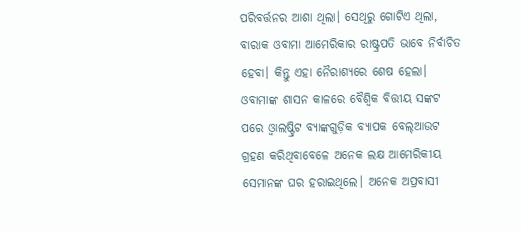ପରିବର୍ତ୍ତନର ଆଶା ଥିଲା। ସେଥିରୁ ଗୋଟିଏ ଥିଲା, ବାରାକ ଓବାମା ଆମେରିକାର ରାଷ୍ଟ୍ରପତି ଭାବେ ନିର୍ବାଚିତ ହେବା। କିନ୍ତୁ ଏହା ନୈରାଶ୍ୟରେ ଶେଷ ହେଲା। ଓବାମାଙ୍କ ଶାସନ କାଳରେ ବୈଶ୍ୱିକ ବିତ୍ତୀୟ ସଙ୍କଟ ପରେ ଓ୍ବାଲଷ୍ଟ୍ରିଟ ବ୍ୟାଙ୍କଗୁଡ଼ିକ ବ୍ୟାପକ ବେଲ୍ଆଉଟ ଗ୍ରହଣ କରିଥିବାବେଳେ ଅନେକ ଲକ୍ଷ ଆମେରିକୀୟ ସେମାନଙ୍କ ଘର ହରାଇଥିଲେ। ଅନେକ ଅପ୍ରବାସୀ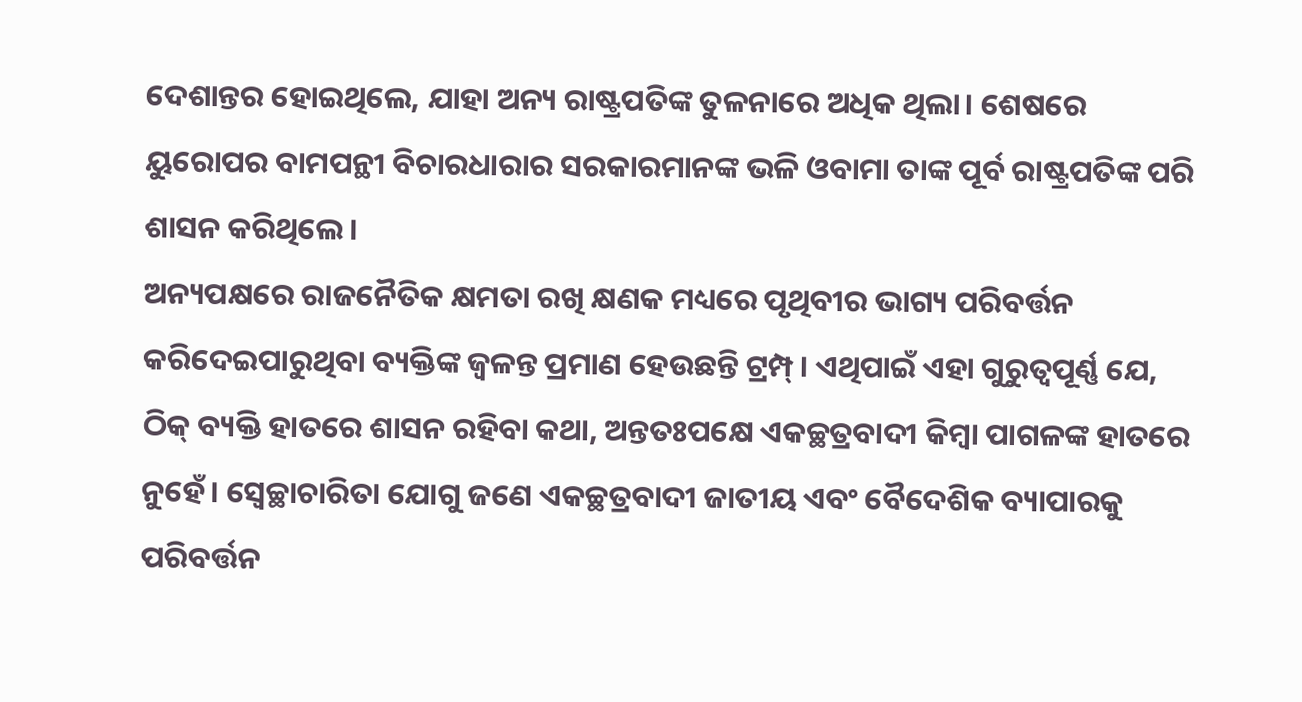ଦେଶାନ୍ତର ହୋଇଥିଲେ, ଯାହା ଅନ୍ୟ ରାଷ୍ଟ୍ରପତିଙ୍କ ତୁଳନାରେ ଅଧିକ ଥିଲା। ଶେଷରେ ୟୁରୋପର ବାମପନ୍ଥୀ ବିଚାରଧାରାର ସରକାରମାନଙ୍କ ଭଳି ଓବାମା ତାଙ୍କ ପୂର୍ବ ରାଷ୍ଟ୍ରପତିଙ୍କ ପରି ଶାସନ କରିଥିଲେ।
ଅନ୍ୟପକ୍ଷରେ ରାଜନୈତିକ କ୍ଷମତା ରଖି କ୍ଷଣକ ମଧ୍ୟରେ ପୃଥିବୀର ଭାଗ୍ୟ ପରିବର୍ତ୍ତନ କରିଦେଇପାରୁଥିବା ବ୍ୟକ୍ତିଙ୍କ ଜ୍ୱଳନ୍ତ ପ୍ରମାଣ ହେଉଛନ୍ତି ଟ୍ରମ୍ପ୍। ଏଥିପାଇଁ ଏହା ଗୁରୁତ୍ୱପୂର୍ଣ୍ଣ ଯେ, ଠିକ୍ ବ୍ୟକ୍ତି ହାତରେ ଶାସନ ରହିବା କଥା, ଅନ୍ତତଃପକ୍ଷେ ଏକଚ୍ଛତ୍ରବାଦୀ କିମ୍ବା ପାଗଳଙ୍କ ହାତରେ ନୁହେଁ। ସ୍ବେଚ୍ଛାଚାରିତା ଯୋଗୁ ଜଣେ ଏକଚ୍ଛତ୍ରବାଦୀ ଜାତୀୟ ଏବଂ ବୈଦେଶିକ ବ୍ୟାପାରକୁ ପରିବର୍ତ୍ତନ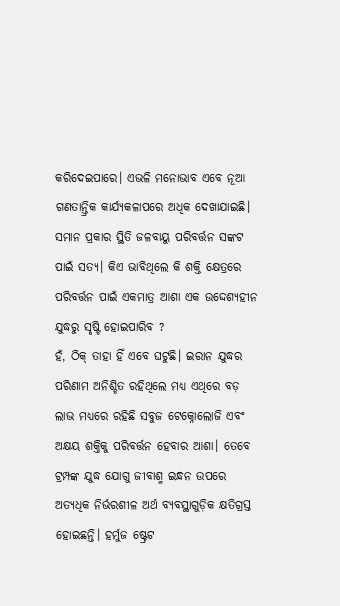କରିଦେଇପାରେ। ଏଭଳି ମନୋଭାବ ଏବେ ନୂଆ ଗଣତାନ୍ତ୍ରିକ କାର୍ଯ୍ୟକଳାପରେ ଅଧିକ ଦେଖାଯାଇଛି।
ସମାନ ପ୍ରକାର ସ୍ଥିତି ଜଳବାୟୁ ପରିବର୍ତ୍ତନ ସଙ୍କଟ ପାଇଁ ସତ୍ୟ। କିଏ ଭାବିଥିଲେ କି ଶକ୍ତି କ୍ଷେତ୍ରରେ ପରିବର୍ତ୍ତନ ପାଇଁ ଏକମାତ୍ର ଆଶା ଏକ ଉଦ୍ଦେଶ୍ୟହୀନ ଯୁଦ୍ଧରୁ ସୃଷ୍ଟି ହୋଇପାରିବ ?
ହଁ, ଠିକ୍ ତାହା ହିଁ ଏବେ ଘଟୁଛି। ଇରାନ ଯୁଦ୍ଧର ପରିଣାମ ଅନିଶ୍ଚିତ ରହିଥିଲେ ମଧ୍ୟ ଏଥିରେ ବଡ଼ ଲାଭ ମଧ୍ୟରେ ରହିଛି ସବୁଜ ଟେକ୍ନୋଲୋଜି ଏବଂ ଅକ୍ଷୟ ଶକ୍ତିକୁ ପରିବର୍ତ୍ତନ ହେବାର ଆଶା। ତେବେ ଟ୍ରମ୍ପଙ୍କ ଯୁଦ୍ଧ ଯୋଗୁ ଜୀବାଶ୍ମ ଇନ୍ଧନ ଉପରେ ଅତ୍ୟଧିକ ନିର୍ଭରଶୀଳ ଅର୍ଥ ବ୍ୟବସ୍ଥାଗୁଡ଼ିକ କ୍ଷତିଗ୍ରସ୍ତ ହୋଇଛନ୍ତି। ହର୍ମୁଜ ଷ୍ଟ୍ରେଟ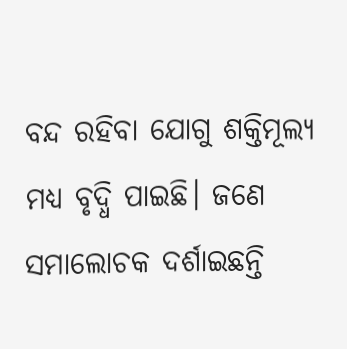ବନ୍ଦ ରହିବା ଯୋଗୁ ଶକ୍ତିମୂଲ୍ୟ ମଧ୍ୟ ବୃଦ୍ଧି ପାଇଛି। ଜଣେ ସମାଲୋଚକ ଦର୍ଶାଇଛନ୍ତି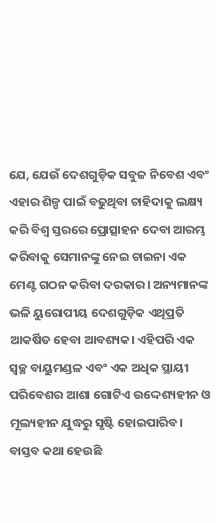ଯେ, ଯେଉଁ ଦେଶଗୁଡ଼ିକ ସବୁଜ ନିବେଶ ଏବଂ ଏହାର ଶିଳ୍ପ ପାଇଁ ବଢୁଥିବା ଚାହିଦାକୁ ଲକ୍ଷ୍ୟ କରି ବିଶ୍ୱ ସ୍ତରରେ ପ୍ରୋତ୍ସାହନ ଦେବା ଆରମ୍ଭ କରିବାକୁ ସେମାନଙ୍କୁ ନେଇ ଚାଇନା ଏକ ମେଣ୍ଟ ଗଠନ କରିବା ଦରକାର। ଅନ୍ୟମାନଙ୍କ ଭଳି ୟୁରୋପୀୟ ଦେଶଗୁଡ଼ିକ ଏଥିପ୍ରତି ଆକର୍ଷିତ ହେବା ଆବଶ୍ୟକ। ଏହିପରି ଏକ ସ୍ବଚ୍ଛ ବାୟୁମଣ୍ଡଳ ଏବଂ ଏକ ଅଧିକ ସ୍ଥାୟୀ ପରିବେଶର ଆଶା ଗୋଟିଏ ଉଦ୍ଦେଶ୍ୟହୀନ ଓ ମୂଲ୍ୟହୀନ ଯୁଦ୍ଧରୁ ସୃଷ୍ଟି ହୋଇପାରିବ। ବାସ୍ତବ କଥା ହେଉଛି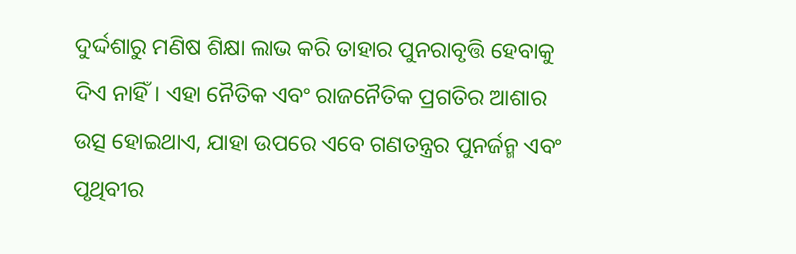ଦୁର୍ଦ୍ଦଶାରୁ ମଣିଷ ଶିକ୍ଷା ଲାଭ କରି ତାହାର ପୁନରାବୃତ୍ତି ହେବାକୁ ଦିଏ ନାହିଁ। ଏହା ନୈତିକ ଏବଂ ରାଜନୈତିକ ପ୍ରଗତିର ଆଶାର ଉତ୍ସ ହୋଇଥାଏ, ଯାହା ଉପରେ ଏବେ ଗଣତନ୍ତ୍ରର ପୁନର୍ଜନ୍ମ ଏବଂ ପୃଥିବୀର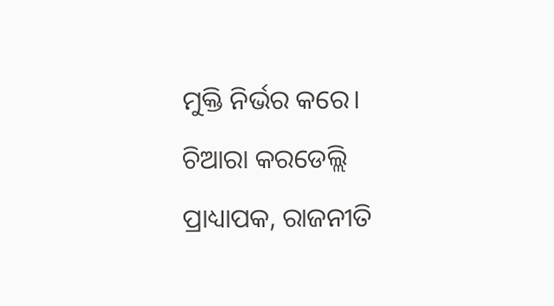ମୁକ୍ତି ନିର୍ଭର କରେ।
ଚିଆରା କରଡେଲ୍ଲି
ପ୍ରାଧ୍ୟାପକ, ରାଜନୀତି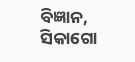ବିଜ୍ଞାନ,
ସିକାଗୋ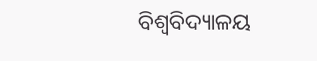ବିଶ୍ୱବିଦ୍ୟାଳୟ